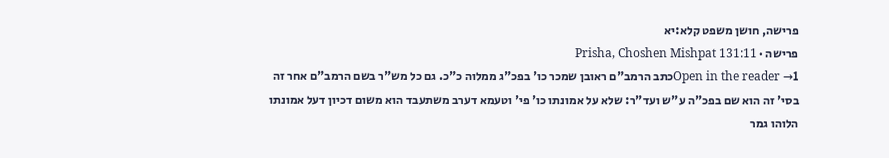פרישה, חושן משפט קלא:יא
פרישה · Prisha, Choshen Mishpat 131:11
Open in the reader →1כתב הרמב"ם ראובן שמכר כו' בפכ"ג ממלוה כ"כ. גם כל מש"ר בשם הרמב"ם אחר זה בסי' זה הוא שם בפכ"ה ע"ש ועד"ר: שלא על אמונתו כו' פי' וטעמא דערב משתעבד הוא משום דכיון דעל אמונתו הלוהו גמר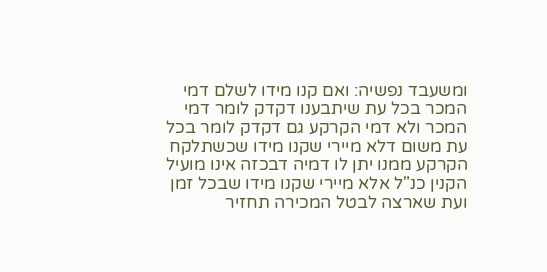ומשעבד נפשיה: ואם קנו מידו לשלם דמי המכר בכל עת שיתבענו דקדק לומר דמי המכר ולא דמי הקרקע גם דקדק לומר בכל עת משום דלא מיירי שקנו מידו שכשתלקח הקרקע ממנו יתן לו דמיה דבכזה אינו מועיל הקנין כנ"ל אלא מיירי שקנו מידו שבכל זמן ועת שארצה לבטל המכירה תחזיר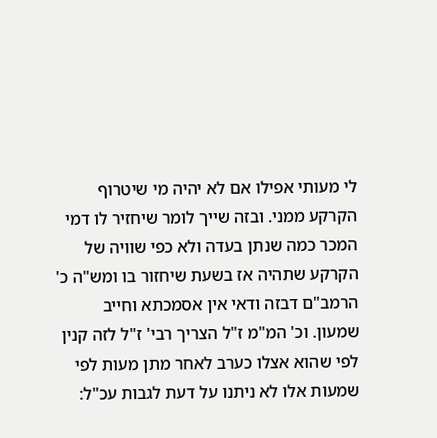לי מעותי אפילו אם לא יהיה מי שיטרוף הקרקע ממני. ובזה שייך לומר שיחזיר לו דמי המכר כמה שנתן בעדה ולא כפי שוויה של הקרקע שתהיה אז בשעת שיחזור בו ומש"ה כ' הרמב"ם דבזה ודאי אין אסמכתא וחייב שמעון. וכ' המ"מ ז"ל הצריך רבי' ז"ל לזה קנין לפי שהוא אצלו כערב לאחר מתן מעות לפי שמעות אלו לא ניתנו על דעת לגבות עכ"ל: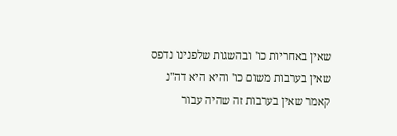שאין באחריות כו' ובהשגות שלפנינו נדפס שאין בערבות משום כו' והיא היא דה"נ קאמר שאין בערבות זה שהיה עבור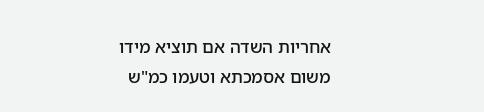אחריות השדה אם תוציא מידו משום אסמכתא וטעמו כמ"ש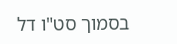בסמוך סט"ו דל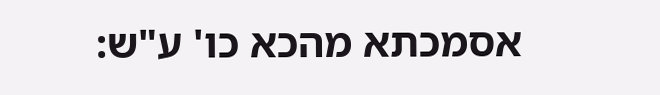אסמכתא מהכא כו' ע"ש: